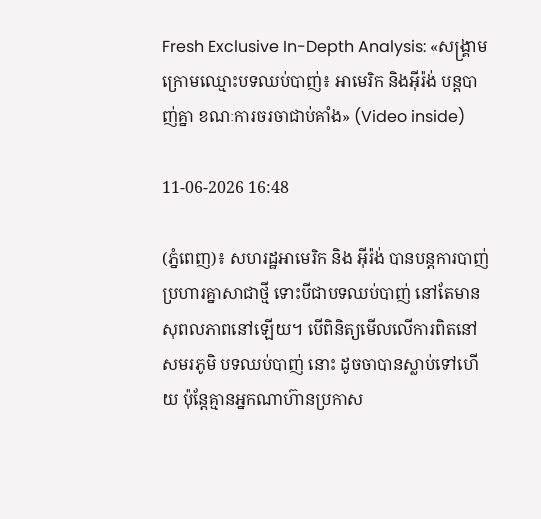Fresh Exclusive In-Depth Analysis: «សង្គ្រាមក្រោមឈ្មោះបទឈប់បាញ់៖ អាមេរិក និងអ៊ីរ៉ង់ បន្តបាញ់គ្នា ខណៈការចរចាជាប់គាំង» (Video inside)

11-06-2026 16:48

(ភ្នំពេញ)៖ សហរដ្ឋអាមេរិក និង អ៊ីរ៉ង់ បានបន្តការបាញ់ប្រហារគ្នាសាជាថ្មី ទោះបីជាបទឈប់បាញ់ នៅតែមានសុពលភាពនៅឡើយ។ បើពិនិត្យមើលលើការពិតនៅសមរភូមិ បទឈប់បាញ់ នោះ ដូចចាបានស្លាប់ទៅហើយ ប៉ុន្តែគ្មានអ្នកណាហ៊ានប្រកាស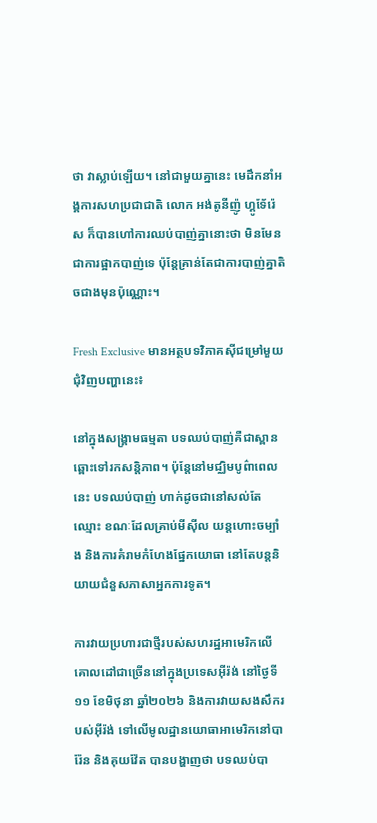ថា វាស្លាប់ឡើយ។ នៅជាមួយគ្នានេះ មេដឹកនាំអង្គការសហប្រជាជាតិ លោក អង់តូនីញ៉ូ ហ្គូទែ័រ៉េស ក៏បានហៅការឈប់បាញ់គ្នានោះថា មិនមែនជាការផ្អាកបាញ់ទេ ប៉ុន្តែគ្រាន់តែជាការបាញ់គ្នាតិចជាងមុនប៉ុណ្ណោះ។

Fresh Exclusive មានអត្ថបទវិភាគស៊ីជម្រៅមួយជុំវិញបញ្ហានេះ៖

នៅក្នុងសង្គ្រាមធម្មតា បទឈប់បាញ់គឺជាស្ពានឆ្ពោះទៅរកសន្តិភាព។ ប៉ុន្តែនៅមជ្ឈិមបូព៌ាពេលនេះ បទឈប់បាញ់ ហាក់ដូចជានៅសល់តែឈ្មោះ ខណៈដែលគ្រាប់មីស៊ីល យន្តហោះចម្បាំង និងការគំរាមកំហែងផ្នែកយោធា នៅតែបន្តនិយាយជំនួសភាសាអ្នកការទូត។

ការវាយប្រហារជាថ្មីរបស់សហរដ្ឋអាមេរិកលើគោលដៅជាច្រើននៅក្នុងប្រទេសអ៊ីរ៉ង់ នៅថ្ងៃទី១១ ខែមិថុនា ឆ្នាំ២០២៦ និងការវាយសងសឹករបស់អ៊ីរ៉ង់ ទៅលើមូលដ្ឋានយោធាអាមេរិកនៅបារ៉ែន និងគុយវ៉ែត បានបង្ហាញថា បទឈប់បា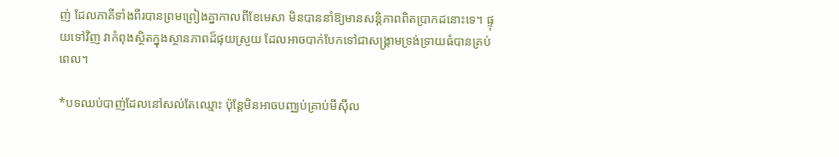ញ់ ដែលភាគីទាំងពីរបានព្រមព្រៀងគ្នាកាលពីខែមេសា មិនបាននាំឱ្យមានសន្តិភាពពិតប្រាកដនោះទេ។ ផ្ទុយទៅវិញ វាកំពុងស្ថិតក្នុងស្ថានភាពដ៏ផុយស្រួយ ដែលអាចបាក់បែកទៅជាសង្គ្រាមទ្រង់ទ្រាយធំបានគ្រប់ពេល។

*បទឈប់បាញ់ដែលនៅសល់តែឈ្មោះ ប៉ុន្តែមិនអាចបញ្ឈប់គ្រាប់មីស៊ីល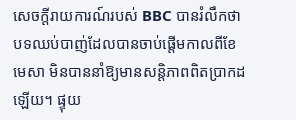សេចក្តីរាយការណ៍របស់ BBC បានរំលឹកថា បទឈប់បាញ់ដែលបានចាប់ផ្តើមកាលពីខែមេសា មិនបាននាំឱ្យមានសន្តិភាពពិតប្រាកដឡើយ។ ផ្ទុយ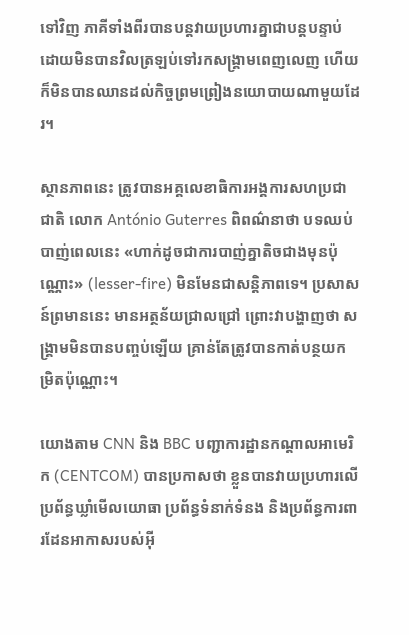ទៅវិញ ភាគីទាំងពីរបានបន្តវាយប្រហារគ្នាជាបន្តបន្ទាប់ ដោយមិនបានវិលត្រឡប់ទៅរកសង្គ្រាមពេញលេញ ហើយក៏មិនបានឈានដល់កិច្ចព្រមព្រៀងនយោបាយណាមួយដែរ។

ស្ថានភាពនេះ ត្រូវបានអគ្គលេខាធិការអង្គការសហប្រជាជាតិ លោក António Guterres ពិពណ៌នាថា បទឈប់បាញ់ពេលនេះ «ហាក់ដូចជាការបាញ់គ្នាតិចជាងមុនប៉ុណ្ណោះ» (lesser-fire) មិនមែនជាសន្តិភាពទេ។ ប្រសាសន៍ព្រមាននេះ មានអត្ថន័យជ្រាលជ្រៅ ព្រោះវាបង្ហាញថា សង្គ្រាមមិនបានបញ្ចប់ឡើយ គ្រាន់តែត្រូវបានកាត់បន្ថយកម្រិតប៉ុណ្ណោះ។

យោងតាម CNN និង BBC បញ្ជាការដ្ឋានកណ្តាលអាមេរិក (CENTCOM) បានប្រកាសថា ខ្លួនបានវាយប្រហារលើប្រព័ន្ធឃ្លាំមើលយោធា ប្រព័ន្ធទំនាក់ទំនង និងប្រព័ន្ធការពារដែនអាកាសរបស់អ៊ី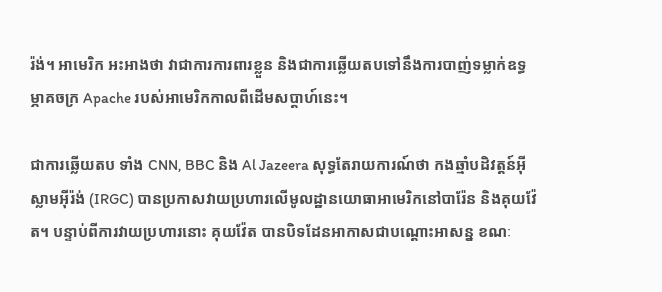រ៉ង់។ អាមេរិក អះអាងថា វាជាការការពារខ្លួន និងជាការឆ្លើយតបទៅនឹងការបាញ់ទម្លាក់ឧទ្ធម្ភាគចក្រ Apache របស់អាមេរិកកាលពីដើមសប្តាហ៍នេះ។

ជាការឆ្លើយតប ទាំង CNN, BBC និង Al Jazeera សុទ្ធតែរាយការណ៍ថា កងឆ្មាំបដិវត្តន៍អ៊ីស្លាមអ៊ីរ៉ង់ (IRGC) បានប្រកាសវាយប្រហារលើមូលដ្ឋានយោធាអាមេរិកនៅបារ៉ែន និងគុយវ៉ែត។ បន្ទាប់ពីការវាយប្រហារនោះ គុយវ៉ែត បានបិទដែនអាកាសជាបណ្តោះអាសន្ន ខណៈ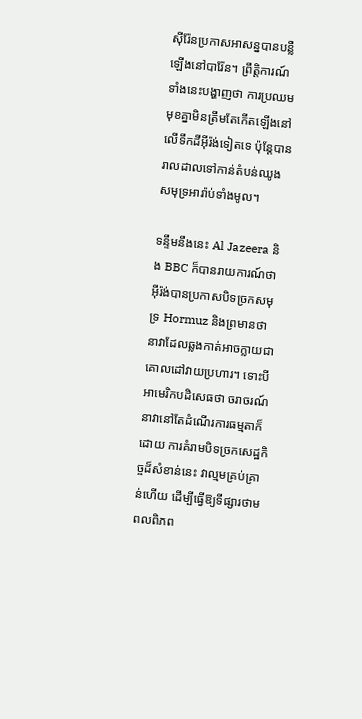ស៊ីរ៉ែនប្រកាសអាសន្នបានបន្លឺឡើងនៅបារ៉ែន។ ព្រឹត្តិការណ៍ទាំងនេះបង្ហាញថា ការប្រឈមមុខគ្នាមិនត្រឹមតែកើតឡើងនៅលើទឹកដីអ៊ីរ៉ង់ទៀតទេ ប៉ុន្តែបានរាលដាលទៅកាន់តំបន់ឈូងសមុទ្រអារ៉ាប់ទាំងមូល។

ទន្ទឹមនឹងនេះ Al Jazeera និង BBC ក៏បានរាយការណ៍ថា អ៊ីរ៉ង់បានប្រកាសបិទច្រកសមុទ្រ Hormuz និងព្រមានថា នាវាដែលឆ្លងកាត់អាចក្លាយជាគោលដៅវាយប្រហារ។ ទោះបីអាមេរិកបដិសេធថា ចរាចរណ៍នាវានៅតែដំណើរការធម្មតាក៏ដោយ ការគំរាមបិទច្រកសេដ្ឋកិច្ចដ៏សំខាន់នេះ វាល្មមគ្រប់គ្រាន់ហើយ ដើម្បីធ្វើឱ្យទីផ្សារថាមពលពិភព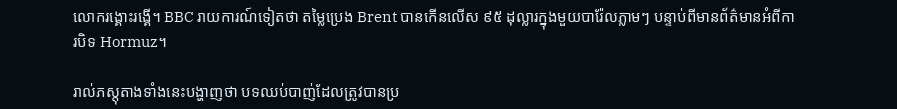លោករង្គោះរង្គើ។ BBC រាយការណ៍ទៀតថា តម្លៃប្រេង Brent បានកើនលើស ៩៥ ដុល្លារក្នុងមួយបារ៉ែលភ្លាមៗ បន្ទាប់ពីមានព័ត៌មានអំពីការបិទ Hormuz។

រាល់ភស្តុតាងទាំងនេះបង្ហាញថា បទឈប់បាញ់ដែលត្រូវបានប្រ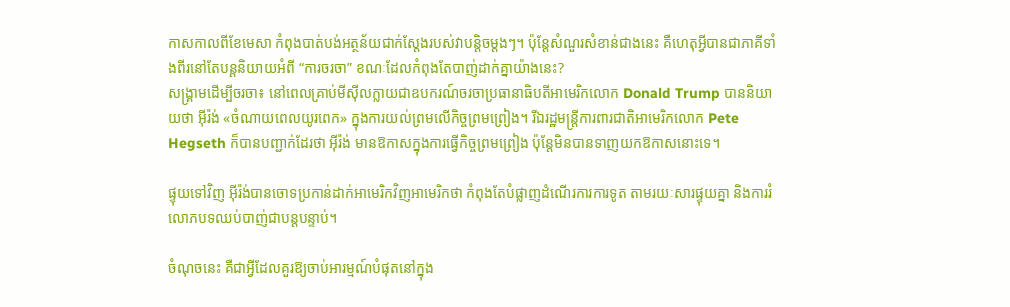កាសកាលពីខែមេសា កំពុងបាត់បង់អត្ថន័យជាក់ស្តែងរបស់វាបន្តិចម្តងៗ។ ប៉ុន្តែសំណួរសំខាន់ជាងនេះ គឺហេតុអ្វីបានជាភាគីទាំងពីរនៅតែបន្តនិយាយអំពី “ការចរចា” ខណៈដែលកំពុងតែបាញ់ដាក់គ្នាយ៉ាងនេះ?
សង្គ្រាមដើម្បីចរចា៖ នៅពេលគ្រាប់មីស៊ីលក្លាយជាឧបករណ៍ចរចាប្រធានាធិបតីអាមេរិកលោក Donald Trump បាននិយាយថា អ៊ីរ៉ង់ «ចំណាយពេលយូរពេក» ក្នុងការយល់ព្រមលើកិច្ចព្រមព្រៀង។ រីឯរដ្ឋមន្ត្រីការពារជាតិអាមេរិកលោក Pete Hegseth ក៏បានបញ្ជាក់ដែរថា អ៊ីរ៉ង់ មានឱកាសក្នុងការធ្វើកិច្ចព្រមព្រៀង ប៉ុន្តែមិនបានទាញយកឱកាសនោះទេ។

ផ្ទុយទៅវិញ អ៊ីរ៉ង់បានចោទប្រកាន់ដាក់អាមេរិកវិញអាមេរិកថា កំពុងតែបំផ្លាញដំណើរការការទូត តាមរយៈសារផ្ទុយគ្នា និងការរំលោភបទឈប់បាញ់ជាបន្តបន្ទាប់។

ចំណុចនេះ គឺជាអ្វីដែលគួរឱ្យចាប់អារម្មណ៍បំផុតនៅក្នុង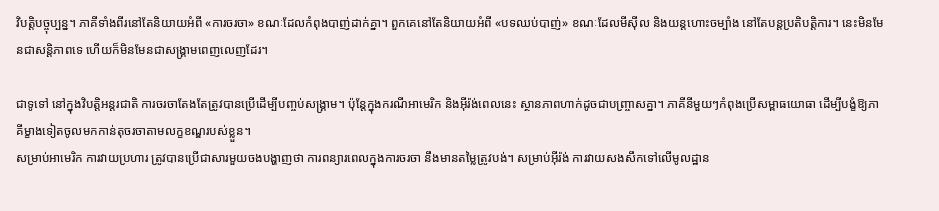វិបត្តិបច្ចុប្បន្ន។ ភាគីទាំងពីរនៅតែនិយាយអំពី «ការចរចា» ខណៈដែលកំពុងបាញ់ដាក់គ្នា។ ពួកគេនៅតែនិយាយអំពី «បទឈប់បាញ់» ខណៈដែលមីស៊ីល និងយន្តហោះចម្បាំង នៅតែបន្តប្រតិបត្តិការ។ នេះមិនមែនជាសន្តិភាពទេ ហើយក៏មិនមែនជាសង្គ្រាមពេញលេញដែរ។

ជាទូទៅ នៅក្នុងវិបត្តិអន្តរជាតិ ការចរចាតែងតែត្រូវបានប្រើដើម្បីបញ្ចប់សង្គ្រាម។ ប៉ុន្តែក្នុងករណីអាមេរិក និងអ៊ីរ៉ង់ពេលនេះ ស្ថានភាពហាក់ដូចជាបញ្ច្រាសគ្នា។ ភាគីនីមួយៗកំពុងប្រើសម្ពាធយោធា ដើម្បីបង្ខំឱ្យភាគីម្ខាងទៀតចូលមកកាន់តុចរចាតាមលក្ខខណ្ឌរបស់ខ្លួន។
សម្រាប់អាមេរិក ការវាយប្រហារ ត្រូវបានប្រើជាសារមួយចងបង្ហាញថា ការពន្យារពេលក្នុងការចរចា នឹងមានតម្លៃត្រូវបង់។ សម្រាប់អ៊ីរ៉ង់ ការវាយសងសឹកទៅលើមូលដ្ឋាន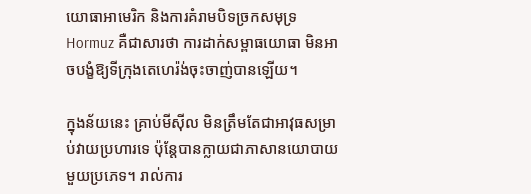យោធាអាមេរិក និងការគំរាមបិទច្រកសមុទ្រ Hormuz គឺជាសារថា ការដាក់សម្ពាធយោធា មិនអាចបង្ខំឱ្យទីក្រុងតេហេរ៉ង់ចុះចាញ់បានឡើយ។

ក្នុងន័យនេះ គ្រាប់មីស៊ីល មិនត្រឹមតែជាអាវុធសម្រាប់វាយប្រហារទេ ប៉ុន្តែបានក្លាយជាភាសានយោបាយមួយប្រភេទ។ រាល់ការ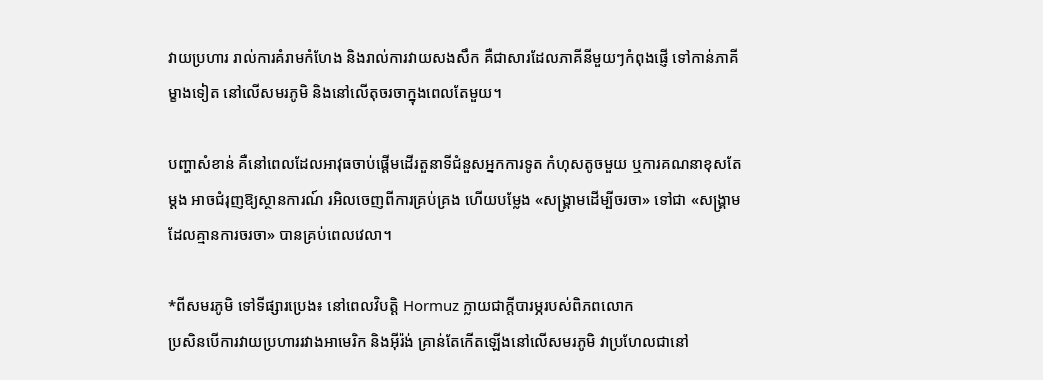វាយប្រហារ រាល់ការគំរាមកំហែង និងរាល់ការវាយសងសឹក គឺជាសារដែលភាគីនីមួយៗកំពុងផ្ញើ ទៅកាន់ភាគីម្ខាងទៀត នៅលើសមរភូមិ និងនៅលើតុចរចាក្នុងពេលតែមួយ។

បញ្ហាសំខាន់ គឺនៅពេលដែលអាវុធចាប់ផ្តើមដើរតួនាទីជំនួសអ្នកការទូត កំហុសតូចមួយ ឬការគណនាខុសតែម្តង អាចជំរុញឱ្យស្ថានការណ៍ រអិលចេញពីការគ្រប់គ្រង ហើយបម្លែង «សង្គ្រាមដើម្បីចរចា» ទៅជា «សង្គ្រាមដែលគ្មានការចរចា» បានគ្រប់ពេលវេលា។

*ពីសមរភូមិ ទៅទីផ្សារប្រេង៖ នៅពេលវិបត្តិ Hormuz ក្លាយជាក្តីបារម្ភរបស់ពិភពលោក
ប្រសិនបើការវាយប្រហាររវាងអាមេរិក និងអ៊ីរ៉ង់ គ្រាន់តែកើតឡើងនៅលើសមរភូមិ វាប្រហែលជានៅ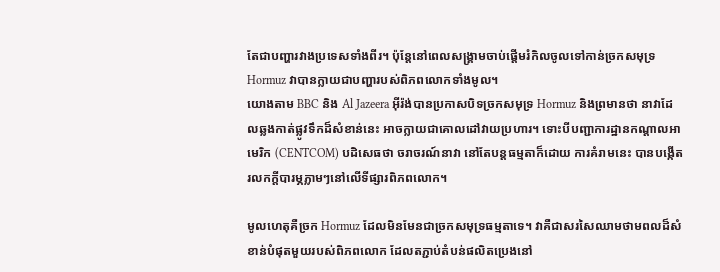តែជាបញ្ហារវាងប្រទេសទាំងពីរ។ ប៉ុន្តែនៅពេលសង្គ្រាមចាប់ផ្តើមរំកិលចូលទៅកាន់ច្រកសមុទ្រ Hormuz វាបានក្លាយជាបញ្ហារបស់ពិភពលោកទាំងមូល។
យោងតាម BBC និង Al Jazeera អ៊ីរ៉ង់បានប្រកាសបិទច្រកសមុទ្រ Hormuz និងព្រមានថា នាវាដែលឆ្លងកាត់ផ្លូវទឹកដ៏សំខាន់នេះ អាចក្លាយជាគោលដៅវាយប្រហារ។ ទោះបីបញ្ជាការដ្ឋានកណ្តាលអាមេរិក (CENTCOM) បដិសេធថា ចរាចរណ៍នាវា នៅតែបន្តធម្មតាក៏ដោយ ការគំរាមនេះ បានបង្កើតរលកក្តីបារម្ភភ្លាមៗនៅលើទីផ្សារពិភពលោក។

មូលហេតុគឺច្រក Hormuz ដែលមិនមែនជាច្រកសមុទ្រធម្មតាទេ។ វាគឺជាសរសៃឈាមថាមពលដ៏សំខាន់បំផុតមួយរបស់ពិភពលោក ដែលតភ្ជាប់តំបន់ផលិតប្រេងនៅ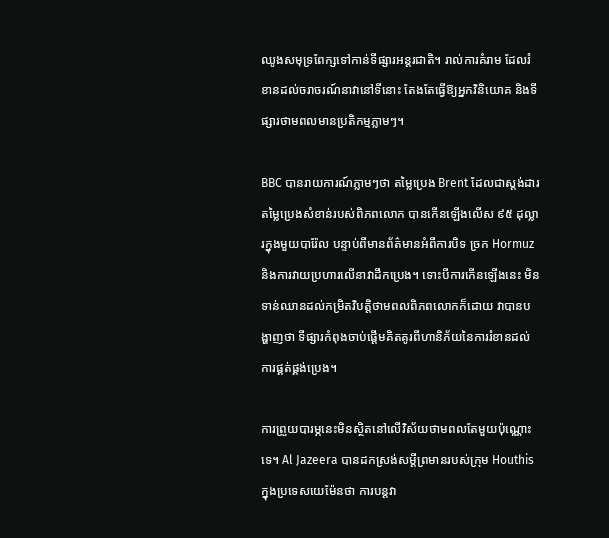ឈូងសមុទ្រពែក្សទៅកាន់ទីផ្សារអន្តរជាតិ។ រាល់ការគំរាម ដែលរំខានដល់ចរាចរណ៍នាវានៅទីនោះ តែងតែធ្វើឱ្យអ្នកវិនិយោគ និងទីផ្សារថាមពលមានប្រតិកម្មភ្លាមៗ។

BBC បានរាយការណ៍ភ្លាមៗថា តម្លៃប្រេង Brent ដែលជាស្តង់ដារតម្លៃប្រេងសំខាន់របស់ពិភពលោក បានកើនឡើងលើស ៩៥ ដុល្លារក្នុងមួយបារ៉ែល បន្ទាប់ពីមានព័ត៌មានអំពីការបិទ ច្រក Hormuz និងការវាយប្រហារលើនាវាដឹកប្រេង។ ទោះបីការកើនឡើងនេះ មិនទាន់ឈានដល់កម្រិតវិបត្តិថាមពលពិភពលោកក៏ដោយ វាបានបង្ហាញថា ទីផ្សារកំពុងចាប់ផ្តើមគិតគូរពីហានិភ័យនៃការរំខានដល់ការផ្គត់ផ្គង់ប្រេង។

ការព្រួយបារម្ភនេះមិនស្ថិតនៅលើវិស័យថាមពលតែមួយប៉ុណ្ណោះទេ។ Al Jazeera បានដកស្រង់សម្តីព្រមានរបស់ក្រុម Houthis ក្នុងប្រទេសយេម៉ែនថា ការបន្តវា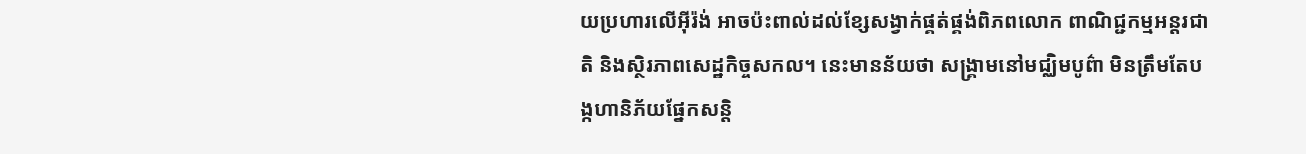យប្រហារលើអ៊ីរ៉ង់ អាចប៉ះពាល់ដល់ខ្សែសង្វាក់ផ្គត់ផ្គង់ពិភពលោក ពាណិជ្ជកម្មអន្តរជាតិ និងស្ថិរភាពសេដ្ឋកិច្ចសកល។ នេះមានន័យថា សង្គ្រាមនៅមជ្ឈិមបូព៌ា មិនត្រឹមតែបង្កហានិភ័យផ្នែកសន្តិ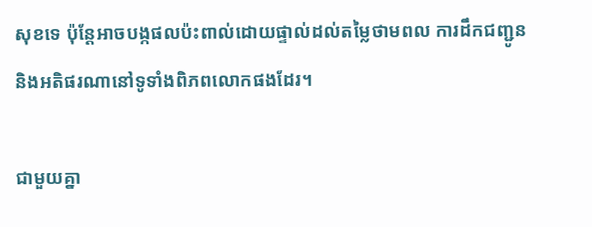សុខទេ ប៉ុន្តែអាចបង្កផលប៉ះពាល់ដោយផ្ទាល់ដល់តម្លៃថាមពល ការដឹកជញ្ជូន និងអតិផរណានៅទូទាំងពិភពលោកផងដែរ។

ជាមួយគ្នា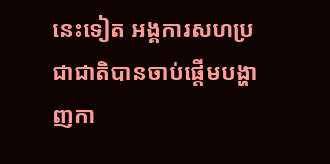នេះទៀត អង្គការសហប្រជាជាតិបានចាប់ផ្តើមបង្ហាញកា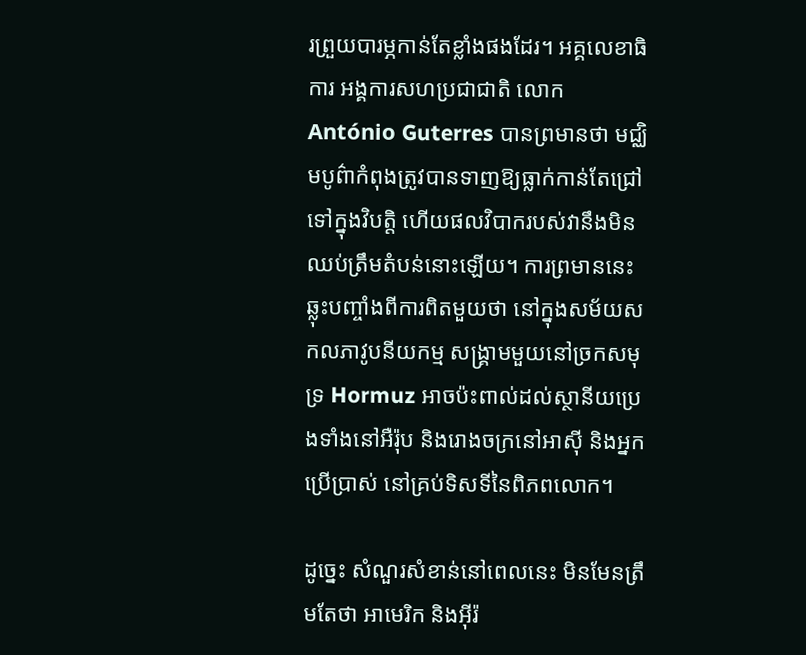រព្រួយបារម្ភកាន់តែខ្លាំងផងដែរ។ អគ្គលេខាធិការ អង្គការសហប្រជាជាតិ លោក António Guterres បានព្រមានថា មជ្ឈិមបូព៌ាកំពុងត្រូវបានទាញឱ្យធ្លាក់កាន់តែជ្រៅទៅក្នុងវិបត្តិ ហើយផលវិបាករបស់វានឹងមិនឈប់ត្រឹមតំបន់នោះឡើយ។ ការព្រមាននេះ ឆ្លុះបញ្ចាំងពីការពិតមួយថា នៅក្នុងសម័យសកលភាវូបនីយកម្ម សង្គ្រាមមួយនៅច្រកសមុទ្រ Hormuz អាចប៉ះពាល់ដល់ស្ថានីយប្រេងទាំងនៅអឺរ៉ុប និងរោងចក្រនៅអាស៊ី និងអ្នកប្រើប្រាស់ នៅគ្រប់ទិសទីនៃពិភពលោក។

ដូច្នេះ សំណួរសំខាន់នៅពេលនេះ មិនមែនត្រឹមតែថា អាមេរិក និងអ៊ីរ៉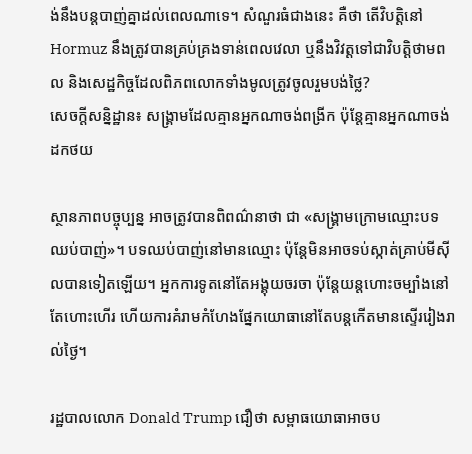ង់នឹងបន្តបាញ់គ្នាដល់ពេលណាទេ។ សំណួរធំជាងនេះ គឺថា តើវិបត្តិនៅ Hormuz នឹងត្រូវបានគ្រប់គ្រងទាន់ពេលវេលា ឬនឹងវិវត្តទៅជាវិបត្តិថាមពល និងសេដ្ឋកិច្ចដែលពិភពលោកទាំងមូលត្រូវចូលរួមបង់ថ្លៃ?
សេចក្តីសន្និដ្ឋាន៖ សង្គ្រាមដែលគ្មានអ្នកណាចង់ពង្រីក ប៉ុន្តែគ្មានអ្នកណាចង់ដកថយ

ស្ថានភាពបច្ចុប្បន្ន អាចត្រូវបានពិពណ៌នាថា ជា «សង្គ្រាមក្រោមឈ្មោះបទឈប់បាញ់»។ បទឈប់បាញ់នៅមានឈ្មោះ ប៉ុន្តែមិនអាចទប់ស្កាត់គ្រាប់មីស៊ីលបានទៀតឡើយ។ អ្នកការទូតនៅតែអង្គុយចរចា ប៉ុន្តែយន្តហោះចម្បាំងនៅតែហោះហើរ ហើយការគំរាមកំហែងផ្នែកយោធានៅតែបន្តកើតមានស្ទើររៀងរាល់ថ្ងៃ។

រដ្ឋបាលលោក Donald Trump ជឿថា សម្ពាធយោធាអាចប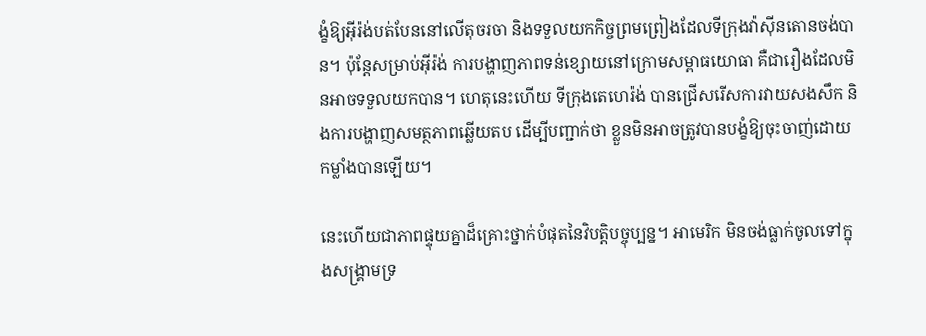ង្ខំឱ្យអ៊ីរ៉ង់បត់បែននៅលើតុចរចា និងទទួលយកកិច្ចព្រមព្រៀងដែលទីក្រុងវ៉ាស៊ីនតោនចង់បាន។ ប៉ុន្តែសម្រាប់អ៊ីរ៉ង់ ការបង្ហាញភាពទន់ខ្សោយនៅក្រោមសម្ពាធយោធា គឺជារឿងដែលមិនអាចទទួលយកបាន។ ហេតុនេះហើយ ទីក្រុងតេហេរ៉ង់ បានជ្រើសរើសការវាយសងសឹក និងការបង្ហាញសមត្ថភាពឆ្លើយតប ដើម្បីបញ្ជាក់ថា ខ្លួនមិនអាចត្រូវបានបង្ខំឱ្យចុះចាញ់ដោយកម្លាំងបានឡើយ។

នេះហើយជាភាពផ្ទុយគ្នាដ៏គ្រោះថ្នាក់បំផុតនៃវិបត្តិបច្ចុប្បន្ន។ អាមេរិក មិនចង់ធ្លាក់ចូលទៅក្នុងសង្គ្រាមទ្រ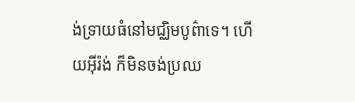ង់ទ្រាយធំនៅមជ្ឈិមបូព៌ាទេ។ ហើយអ៊ីរ៉ង់ ក៏មិនចង់ប្រឈ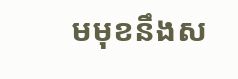មមុខនឹងស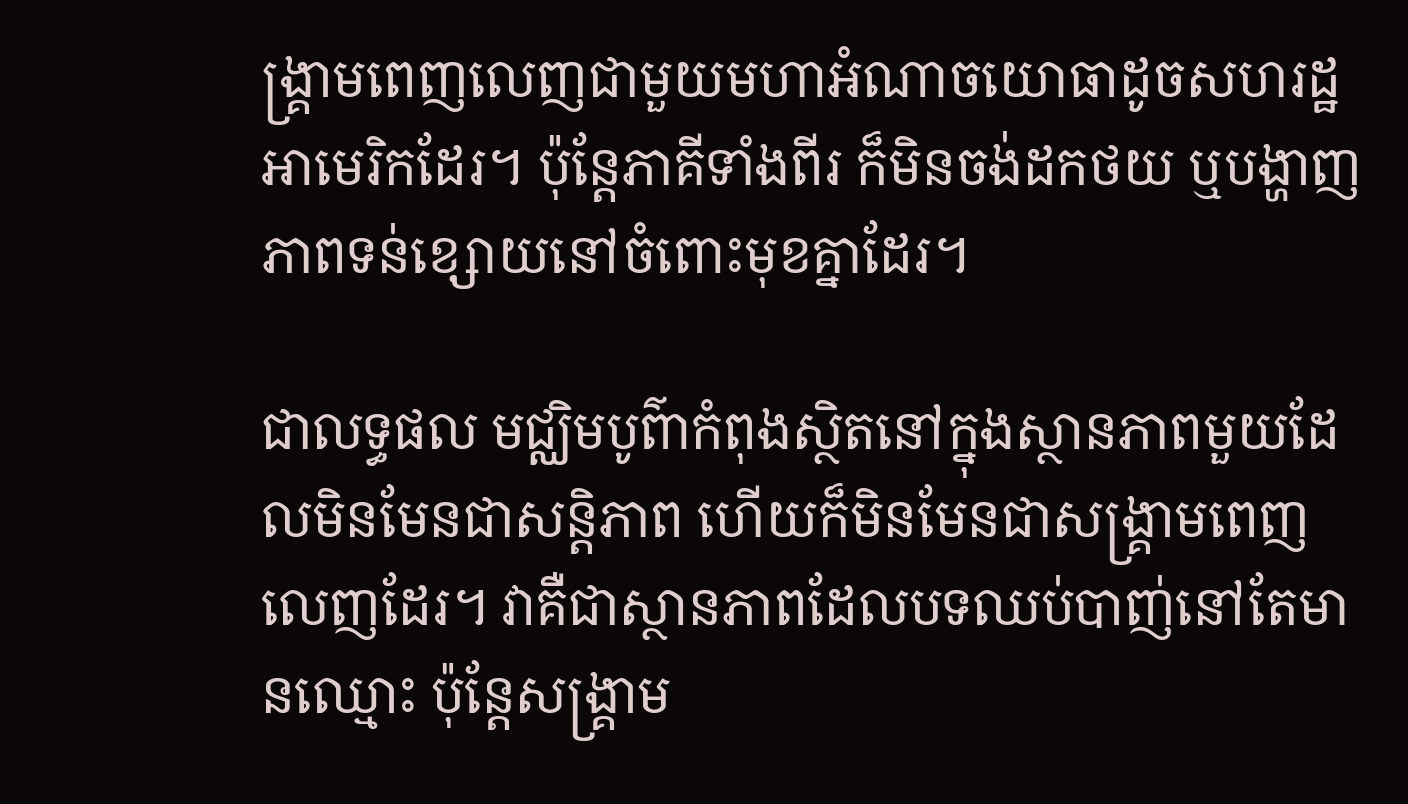ង្គ្រាមពេញលេញជាមួយមហាអំណាចយោធាដូចសហរដ្ឋអាមេរិកដែរ។ ប៉ុន្តែភាគីទាំងពីរ ក៏មិនចង់ដកថយ ឬបង្ហាញភាពទន់ខ្សោយនៅចំពោះមុខគ្នាដែរ។

ជាលទ្ធផល មជ្ឈិមបូព៌ាកំពុងស្ថិតនៅក្នុងស្ថានភាពមួយដែលមិនមែនជាសន្តិភាព ហើយក៏មិនមែនជាសង្គ្រាមពេញលេញដែរ។ វាគឺជាស្ថានភាពដែលបទឈប់បាញ់នៅតែមានឈ្មោះ ប៉ុន្តែសង្គ្រាម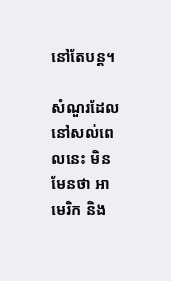នៅតែបន្ត។

សំណួរដែលនៅសល់ពេលនេះ មិនមែនថា អាមេរិក និង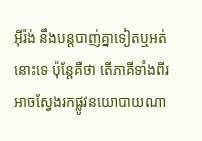អ៊ីរ៉ង់ នឹងបន្តបាញ់គ្នាទៀតឬអត់នោះទេ ប៉ុន្តែគឺថា តើភាគីទាំងពីរអាចស្វែងរកផ្លូវនយោបាយណា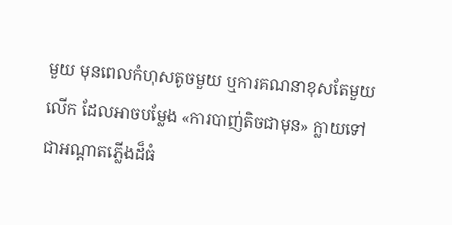មួយ មុនពេលកំហុសតូចមួយ ឬការគណនាខុសតែមួយលើក ដែលអាចបម្លែង «ការបាញ់តិចជាមុន» ក្លាយទៅជាអណ្តាតភ្លើងដ៏ធំ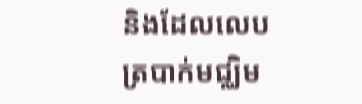និងដែលលេបត្របាក់មជ្ឈិម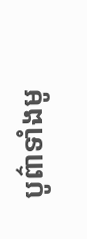បូព៌ាទាំងមូ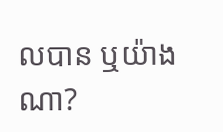លបាន ឬយ៉ាងណា?